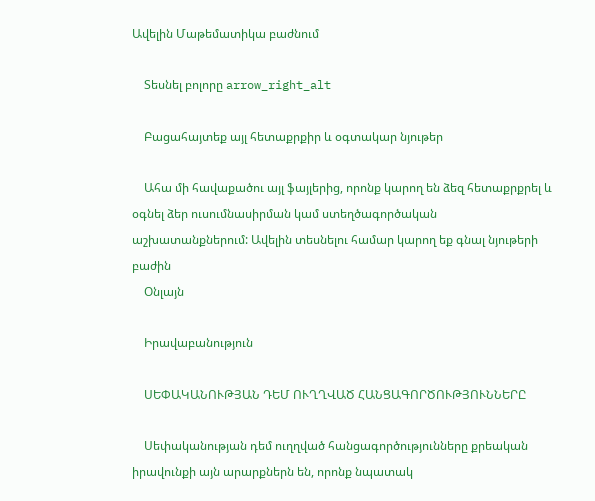Ավելին Մաթեմատիկա բաժնում

    Տեսնել բոլորը arrow_right_alt

    Բացահայտեք այլ հետաքրքիր և օգտակար նյութեր

    Ահա մի հավաքածու այլ ֆայլերից, որոնք կարող են ձեզ հետաքրքրել և օգնել ձեր ուսումնասիրման կամ ստեղծագործական աշխատանքներում: Ավելին տեսնելու համար կարող եք գնալ նյութերի բաժին
    Օնլայն

    Իրավաբանություն

    ՍԵՓԱԿԱՆՈՒԹՅԱՆ ԴԵՄ ՈՒՂՂՎԱԾ ՀԱՆՑԱԳՈՐԾՈՒԹՅՈՒՆՆԵՐԸ

    Սեփականության դեմ ուղղված հանցագործությունները քրեական իրավունքի այն արարքներն են, որոնք նպատակ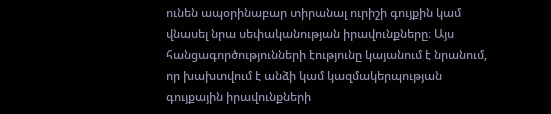ունեն ապօրինաբար տիրանալ ուրիշի գույքին կամ վնասել նրա սեփականության իրավունքները։ Այս հանցագործությունների էությունը կայանում է նրանում, որ խախտվում է անձի կամ կազմակերպության գույքային իրավունքների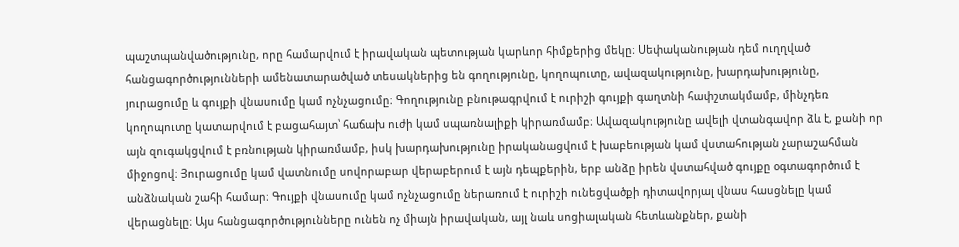պաշտպանվածությունը, որը համարվում է իրավական պետության կարևոր հիմքերից մեկը։ Սեփականության դեմ ուղղված հանցագործությունների ամենատարածված տեսակներից են գողությունը, կողոպուտը, ավազակությունը, խարդախությունը, յուրացումը և գույքի վնասումը կամ ոչնչացումը։ Գողությունը բնութագրվում է ուրիշի գույքի գաղտնի հափշտակմամբ, մինչդեռ կողոպուտը կատարվում է բացահայտ՝ հաճախ ուժի կամ սպառնալիքի կիրառմամբ։ Ավազակությունը ավելի վտանգավոր ձև է, քանի որ այն զուգակցվում է բռնության կիրառմամբ, իսկ խարդախությունը իրականացվում է խաբեության կամ վստահության չարաշահման միջոցով։ Յուրացումը կամ վատնումը սովորաբար վերաբերում է այն դեպքերին, երբ անձը իրեն վստահված գույքը օգտագործում է անձնական շահի համար։ Գույքի վնասումը կամ ոչնչացումը ներառում է ուրիշի ունեցվածքի դիտավորյալ վնաս հասցնելը կամ վերացնելը։ Այս հանցագործությունները ունեն ոչ միայն իրավական, այլ նաև սոցիալական հետևանքներ, քանի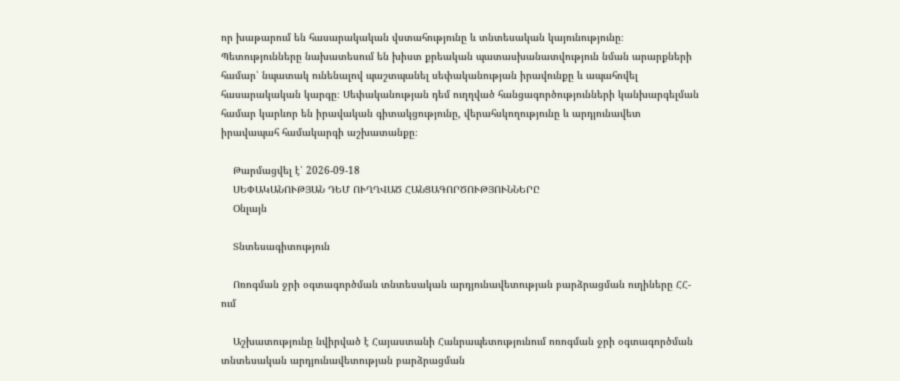որ խաթարում են հասարակական վստահությունը և տնտեսական կայունությունը։ Պետությունները նախատեսում են խիստ քրեական պատասխանատվություն նման արարքների համար՝ նպատակ ունենալով պաշտպանել սեփականության իրավունքը և ապահովել հասարակական կարգը։ Սեփականության դեմ ուղղված հանցագործությունների կանխարգելման համար կարևոր են իրավական գիտակցությունը, վերահսկողությունը և արդյունավետ իրավապահ համակարգի աշխատանքը։

    Թարմացվել է՝ 2026-09-18
    ՍԵՓԱԿԱՆՈՒԹՅԱՆ ԴԵՄ ՈՒՂՂՎԱԾ ՀԱՆՑԱԳՈՐԾՈՒԹՅՈՒՆՆԵՐԸ
    Օնլայն

    Տնտեսագիտություն

    Ոռոգման ջրի օգտագործման տնտեսական արդյունավետության բարձրացման ուղիները ՀՀ-ում

    Աշխատությունը նվիրված է Հայաստանի Հանրապետությունում ոռոգման ջրի օգտագործման տնտեսական արդյունավետության բարձրացման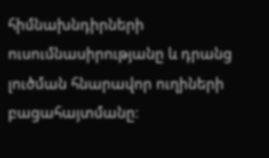հիմնախնդիրների ուսումնասիրությանը և դրանց լուծման հնարավոր ուղիների բացահայտմանը։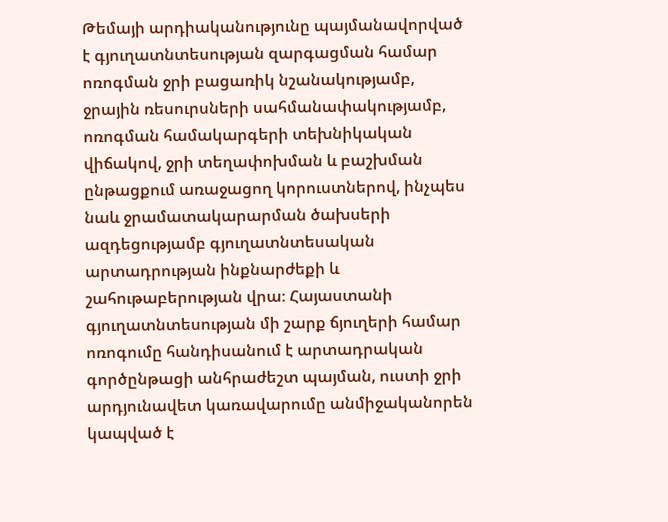Թեմայի արդիականությունը պայմանավորված է գյուղատնտեսության զարգացման համար ոռոգման ջրի բացառիկ նշանակությամբ, ջրային ռեսուրսների սահմանափակությամբ, ոռոգման համակարգերի տեխնիկական վիճակով, ջրի տեղափոխման և բաշխման ընթացքում առաջացող կորուստներով, ինչպես նաև ջրամատակարարման ծախսերի ազդեցությամբ գյուղատնտեսական արտադրության ինքնարժեքի և շահութաբերության վրա։ Հայաստանի գյուղատնտեսության մի շարք ճյուղերի համար ոռոգումը հանդիսանում է արտադրական գործընթացի անհրաժեշտ պայման, ուստի ջրի արդյունավետ կառավարումը անմիջականորեն կապված է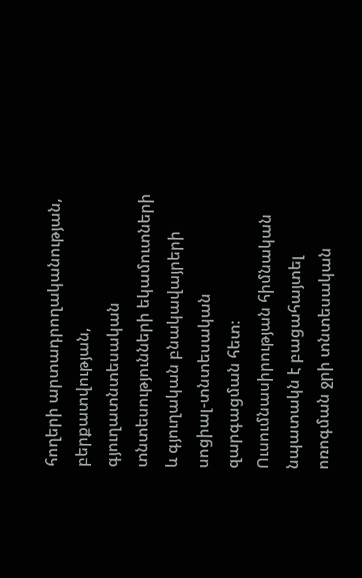հողերի արտադրողականության, բերքատվության, գյուղատնտեսական տնտեսությունների եկամուտների և գյուղական բնակավայրերի սոցիալ-տնտեսական զարգացման հետ։ Ուսումնասիրության հիմնական նպատակն է բացահայտել ոռոգման ջրի տնտեսական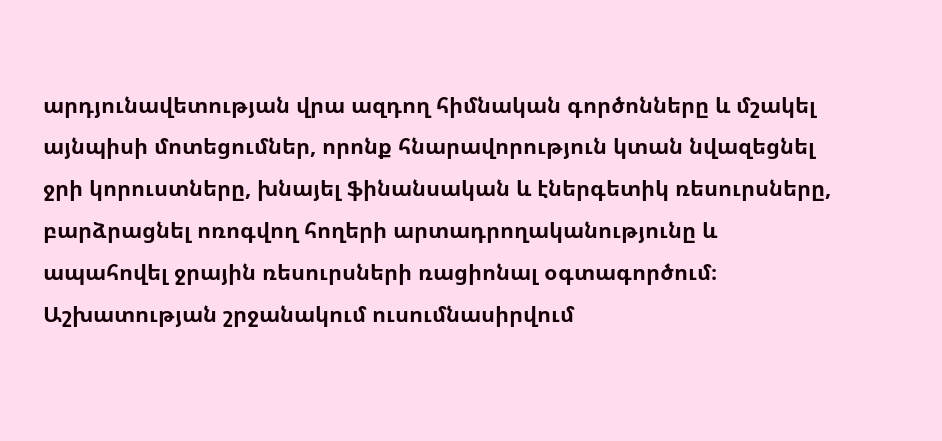արդյունավետության վրա ազդող հիմնական գործոնները և մշակել այնպիսի մոտեցումներ, որոնք հնարավորություն կտան նվազեցնել ջրի կորուստները, խնայել ֆինանսական և էներգետիկ ռեսուրսները, բարձրացնել ոռոգվող հողերի արտադրողականությունը և ապահովել ջրային ռեսուրսների ռացիոնալ օգտագործում։ Աշխատության շրջանակում ուսումնասիրվում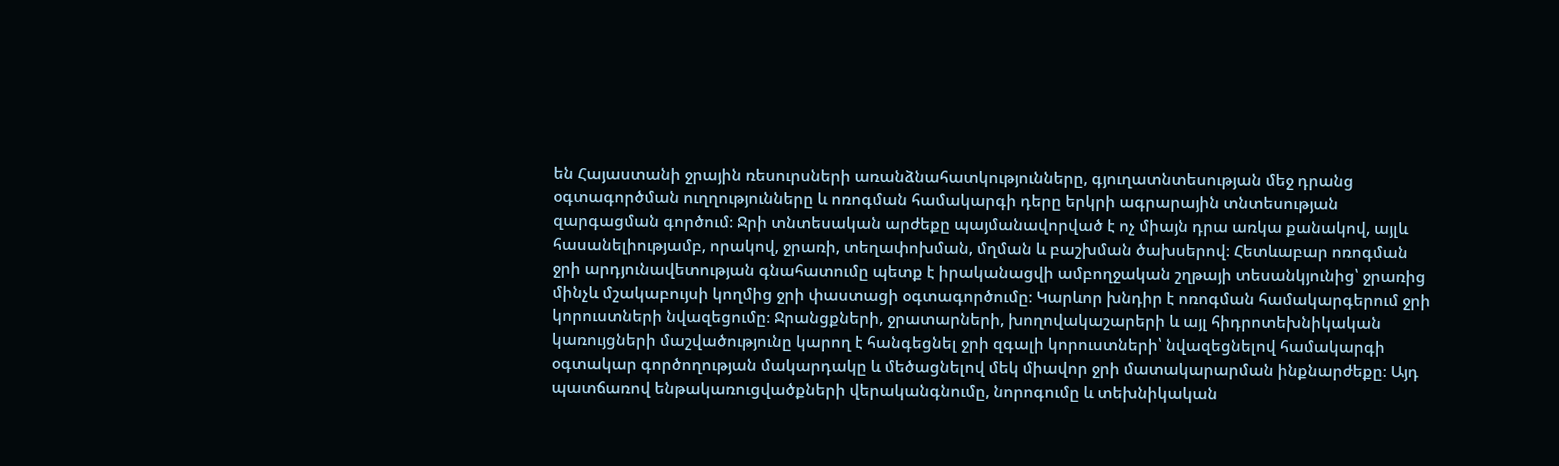են Հայաստանի ջրային ռեսուրսների առանձնահատկությունները, գյուղատնտեսության մեջ դրանց օգտագործման ուղղությունները և ոռոգման համակարգի դերը երկրի ագրարային տնտեսության զարգացման գործում։ Ջրի տնտեսական արժեքը պայմանավորված է ոչ միայն դրա առկա քանակով, այլև հասանելիությամբ, որակով, ջրառի, տեղափոխման, մղման և բաշխման ծախսերով։ Հետևաբար ոռոգման ջրի արդյունավետության գնահատումը պետք է իրականացվի ամբողջական շղթայի տեսանկյունից՝ ջրառից մինչև մշակաբույսի կողմից ջրի փաստացի օգտագործումը։ Կարևոր խնդիր է ոռոգման համակարգերում ջրի կորուստների նվազեցումը։ Ջրանցքների, ջրատարների, խողովակաշարերի և այլ հիդրոտեխնիկական կառույցների մաշվածությունը կարող է հանգեցնել ջրի զգալի կորուստների՝ նվազեցնելով համակարգի օգտակար գործողության մակարդակը և մեծացնելով մեկ միավոր ջրի մատակարարման ինքնարժեքը։ Այդ պատճառով ենթակառուցվածքների վերականգնումը, նորոգումը և տեխնիկական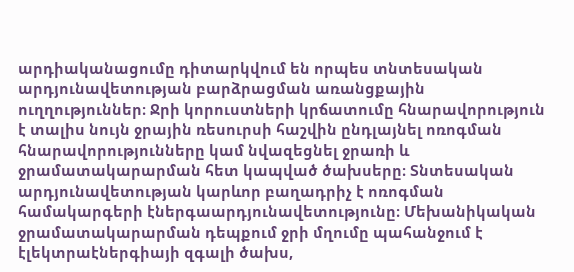արդիականացումը դիտարկվում են որպես տնտեսական արդյունավետության բարձրացման առանցքային ուղղություններ։ Ջրի կորուստների կրճատումը հնարավորություն է տալիս նույն ջրային ռեսուրսի հաշվին ընդլայնել ոռոգման հնարավորությունները կամ նվազեցնել ջրառի և ջրամատակարարման հետ կապված ծախսերը։ Տնտեսական արդյունավետության կարևոր բաղադրիչ է ոռոգման համակարգերի էներգաարդյունավետությունը։ Մեխանիկական ջրամատակարարման դեպքում ջրի մղումը պահանջում է էլեկտրաէներգիայի զգալի ծախս,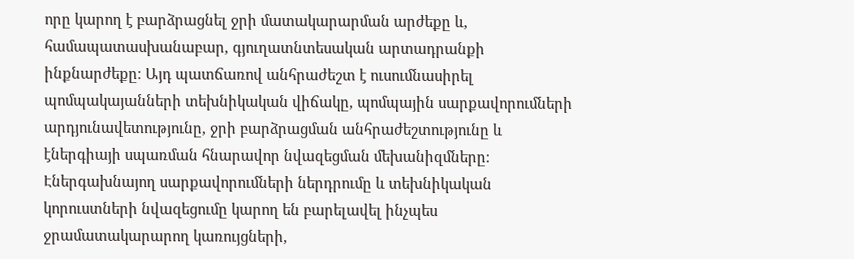որը կարող է բարձրացնել ջրի մատակարարման արժեքը և, համապատասխանաբար, գյուղատնտեսական արտադրանքի ինքնարժեքը։ Այդ պատճառով անհրաժեշտ է ուսումնասիրել պոմպակայանների տեխնիկական վիճակը, պոմպային սարքավորումների արդյունավետությունը, ջրի բարձրացման անհրաժեշտությունը և էներգիայի սպառման հնարավոր նվազեցման մեխանիզմները։ Էներգախնայող սարքավորումների ներդրումը և տեխնիկական կորուստների նվազեցումը կարող են բարելավել ինչպես ջրամատակարարող կառույցների,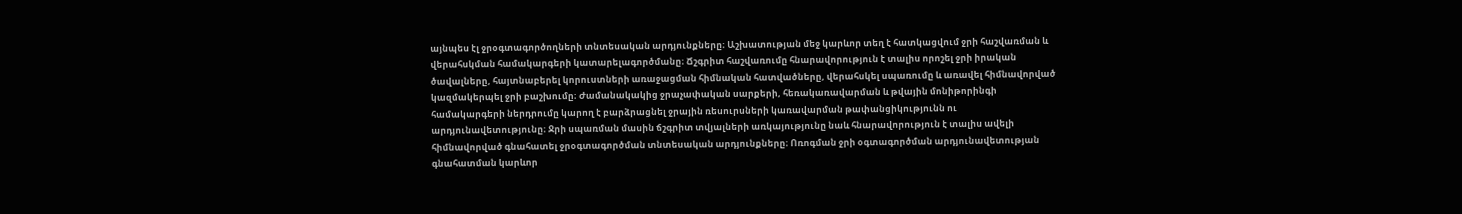այնպես էլ ջրօգտագործողների տնտեսական արդյունքները։ Աշխատության մեջ կարևոր տեղ է հատկացվում ջրի հաշվառման և վերահսկման համակարգերի կատարելագործմանը։ Ճշգրիտ հաշվառումը հնարավորություն է տալիս որոշել ջրի իրական ծավալները, հայտնաբերել կորուստների առաջացման հիմնական հատվածները, վերահսկել սպառումը և առավել հիմնավորված կազմակերպել ջրի բաշխումը։ Ժամանակակից ջրաչափական սարքերի, հեռակառավարման և թվային մոնիթորինգի համակարգերի ներդրումը կարող է բարձրացնել ջրային ռեսուրսների կառավարման թափանցիկությունն ու արդյունավետությունը։ Ջրի սպառման մասին ճշգրիտ տվյալների առկայությունը նաև հնարավորություն է տալիս ավելի հիմնավորված գնահատել ջրօգտագործման տնտեսական արդյունքները։ Ոռոգման ջրի օգտագործման արդյունավետության գնահատման կարևոր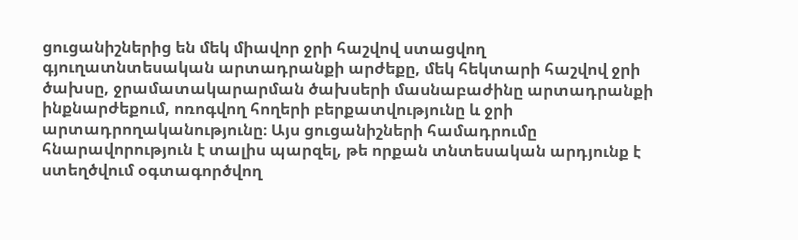ցուցանիշներից են մեկ միավոր ջրի հաշվով ստացվող գյուղատնտեսական արտադրանքի արժեքը, մեկ հեկտարի հաշվով ջրի ծախսը, ջրամատակարարման ծախսերի մասնաբաժինը արտադրանքի ինքնարժեքում, ոռոգվող հողերի բերքատվությունը և ջրի արտադրողականությունը։ Այս ցուցանիշների համադրումը հնարավորություն է տալիս պարզել, թե որքան տնտեսական արդյունք է ստեղծվում օգտագործվող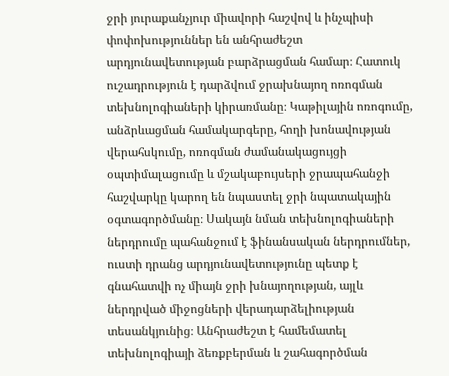ջրի յուրաքանչյուր միավորի հաշվով և ինչպիսի փոփոխություններ են անհրաժեշտ արդյունավետության բարձրացման համար։ Հատուկ ուշադրություն է դարձվում ջրախնայող ոռոգման տեխնոլոգիաների կիրառմանը։ Կաթիլային ոռոգումը, անձրևացման համակարգերը, հողի խոնավության վերահսկումը, ոռոգման ժամանակացույցի օպտիմալացումը և մշակաբույսերի ջրապահանջի հաշվարկը կարող են նպաստել ջրի նպատակային օգտագործմանը։ Սակայն նման տեխնոլոգիաների ներդրումը պահանջում է ֆինանսական ներդրումներ, ուստի դրանց արդյունավետությունը պետք է գնահատվի ոչ միայն ջրի խնայողության, այլև ներդրված միջոցների վերադարձելիության տեսանկյունից։ Անհրաժեշտ է համեմատել տեխնոլոգիայի ձեռքբերման և շահագործման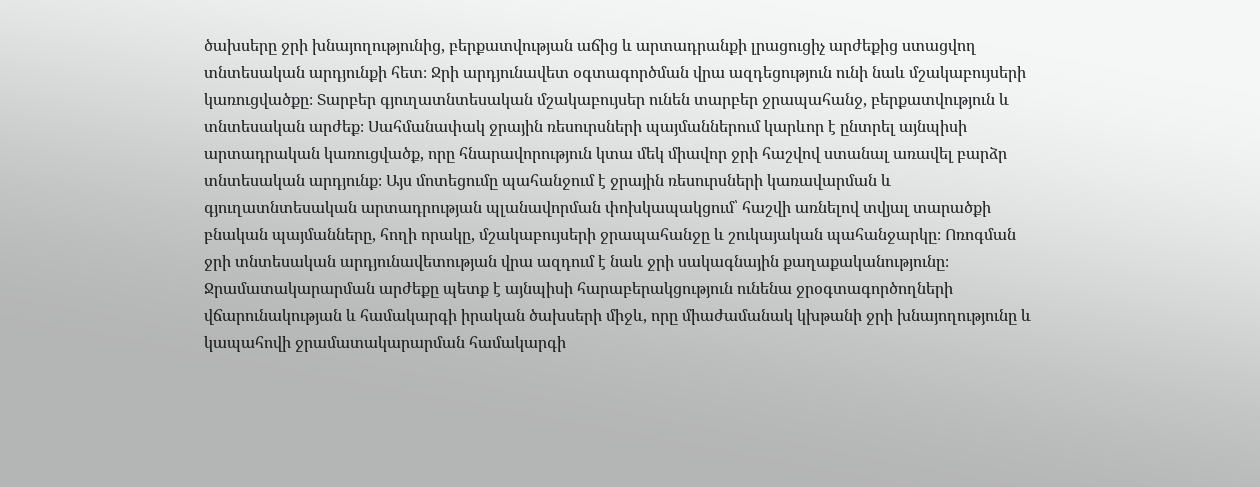ծախսերը ջրի խնայողությունից, բերքատվության աճից և արտադրանքի լրացուցիչ արժեքից ստացվող տնտեսական արդյունքի հետ։ Ջրի արդյունավետ օգտագործման վրա ազդեցություն ունի նաև մշակաբույսերի կառուցվածքը։ Տարբեր գյուղատնտեսական մշակաբույսեր ունեն տարբեր ջրապահանջ, բերքատվություն և տնտեսական արժեք։ Սահմանափակ ջրային ռեսուրսների պայմաններում կարևոր է ընտրել այնպիսի արտադրական կառուցվածք, որը հնարավորություն կտա մեկ միավոր ջրի հաշվով ստանալ առավել բարձր տնտեսական արդյունք։ Այս մոտեցումը պահանջում է ջրային ռեսուրսների կառավարման և գյուղատնտեսական արտադրության պլանավորման փոխկապակցում՝ հաշվի առնելով տվյալ տարածքի բնական պայմանները, հողի որակը, մշակաբույսերի ջրապահանջը և շուկայական պահանջարկը։ Ոռոգման ջրի տնտեսական արդյունավետության վրա ազդում է նաև ջրի սակագնային քաղաքականությունը։ Ջրամատակարարման արժեքը պետք է այնպիսի հարաբերակցություն ունենա ջրօգտագործողների վճարունակության և համակարգի իրական ծախսերի միջև, որը միաժամանակ կխթանի ջրի խնայողությունը և կապահովի ջրամատակարարման համակարգի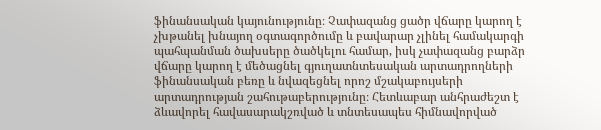ֆինանսական կայունությունը։ Չափազանց ցածր վճարը կարող է չխթանել խնայող օգտագործումը և բավարար չլինել համակարգի պահպանման ծախսերը ծածկելու համար, իսկ չափազանց բարձր վճարը կարող է մեծացնել գյուղատնտեսական արտադրողների ֆինանսական բեռը և նվազեցնել որոշ մշակաբույսերի արտադրության շահութաբերությունը։ Հետևաբար անհրաժեշտ է ձևավորել հավասարակշռված և տնտեսապես հիմնավորված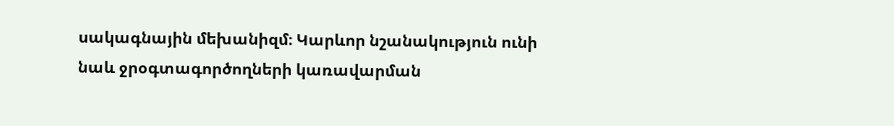սակագնային մեխանիզմ։ Կարևոր նշանակություն ունի նաև ջրօգտագործողների կառավարման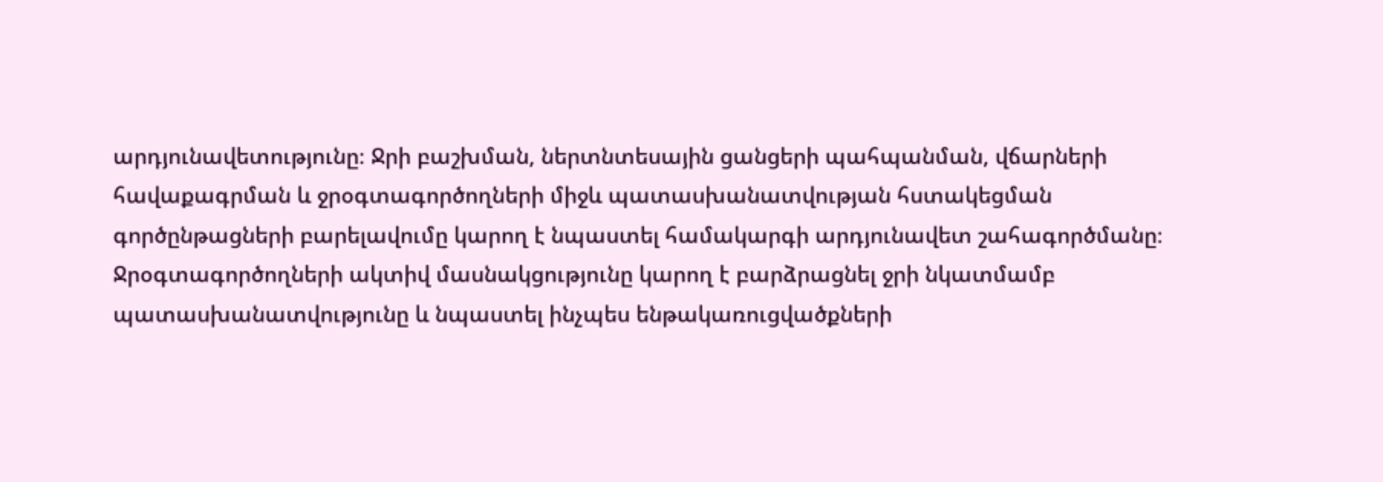արդյունավետությունը։ Ջրի բաշխման, ներտնտեսային ցանցերի պահպանման, վճարների հավաքագրման և ջրօգտագործողների միջև պատասխանատվության հստակեցման գործընթացների բարելավումը կարող է նպաստել համակարգի արդյունավետ շահագործմանը։ Ջրօգտագործողների ակտիվ մասնակցությունը կարող է բարձրացնել ջրի նկատմամբ պատասխանատվությունը և նպաստել ինչպես ենթակառուցվածքների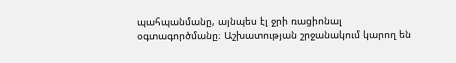պահպանմանը, այնպես էլ ջրի ռացիոնալ օգտագործմանը։ Աշխատության շրջանակում կարող են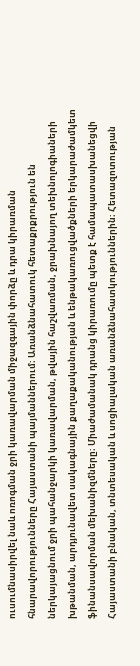ուսումնասիրվել նաև ոռոգման ջրի կառավարման միջազգային փորձը և դրա կիրառման հնարավորությունները Հայաստանի պայմաններում։ Առանձնահատուկ հետաքրքրություն են ներկայացնում ջրի պահանջարկի կառավարման, թվային հաշվառման, ջրախնայող տեխնոլոգիաների խթանման, արդյունավետ սակագնային քաղաքականության և ենթակառուցվածքների երկարաժամկետ ֆինանսավորման մեխանիզմները։ Միաժամանակ դրանց կիրառումը պետք է համապատասխանեցվի Հայաստանի բնական, տնտեսական և սոցիալական առանձնահատկություններին։ Հետազոտության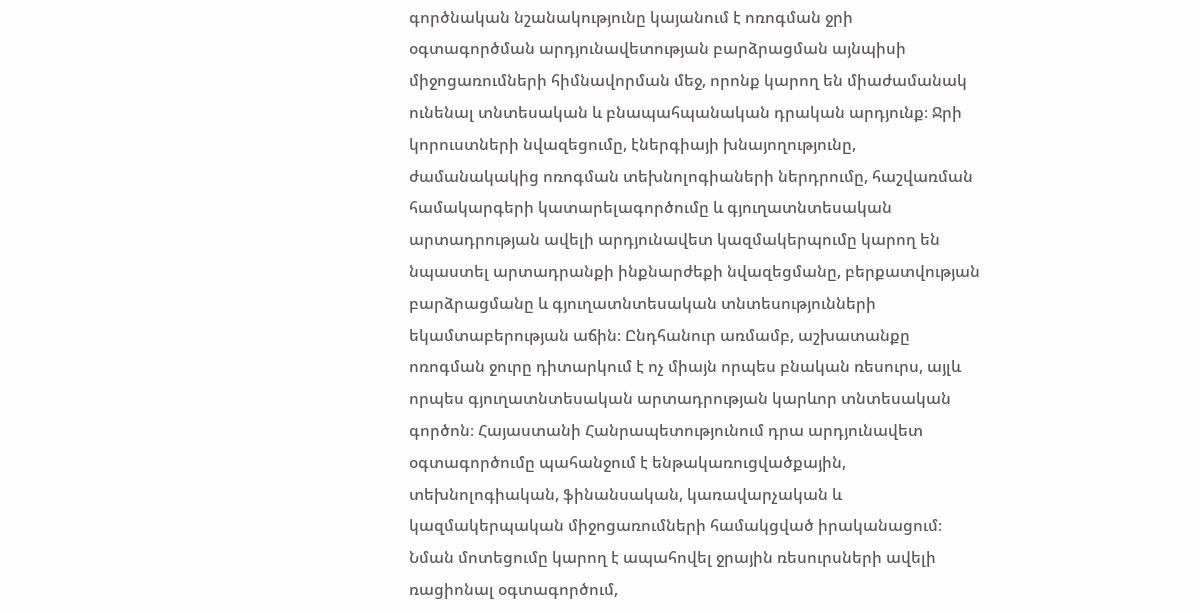գործնական նշանակությունը կայանում է ոռոգման ջրի օգտագործման արդյունավետության բարձրացման այնպիսի միջոցառումների հիմնավորման մեջ, որոնք կարող են միաժամանակ ունենալ տնտեսական և բնապահպանական դրական արդյունք։ Ջրի կորուստների նվազեցումը, էներգիայի խնայողությունը, ժամանակակից ոռոգման տեխնոլոգիաների ներդրումը, հաշվառման համակարգերի կատարելագործումը և գյուղատնտեսական արտադրության ավելի արդյունավետ կազմակերպումը կարող են նպաստել արտադրանքի ինքնարժեքի նվազեցմանը, բերքատվության բարձրացմանը և գյուղատնտեսական տնտեսությունների եկամտաբերության աճին։ Ընդհանուր առմամբ, աշխատանքը ոռոգման ջուրը դիտարկում է ոչ միայն որպես բնական ռեսուրս, այլև որպես գյուղատնտեսական արտադրության կարևոր տնտեսական գործոն։ Հայաստանի Հանրապետությունում դրա արդյունավետ օգտագործումը պահանջում է ենթակառուցվածքային, տեխնոլոգիական, ֆինանսական, կառավարչական և կազմակերպական միջոցառումների համակցված իրականացում։ Նման մոտեցումը կարող է ապահովել ջրային ռեսուրսների ավելի ռացիոնալ օգտագործում,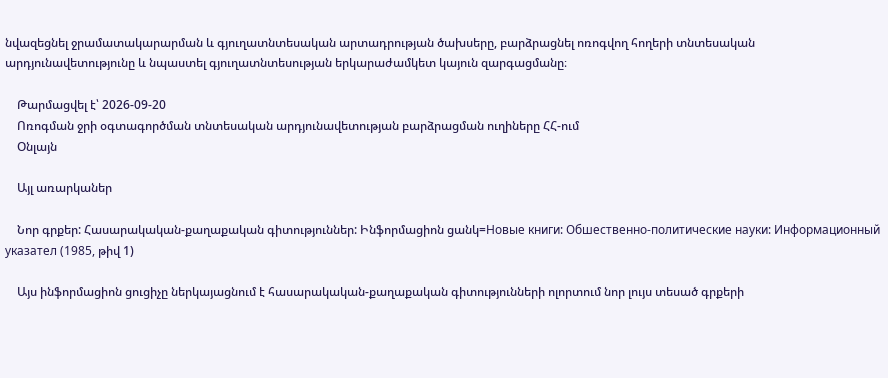նվազեցնել ջրամատակարարման և գյուղատնտեսական արտադրության ծախսերը, բարձրացնել ոռոգվող հողերի տնտեսական արդյունավետությունը և նպաստել գյուղատնտեսության երկարաժամկետ կայուն զարգացմանը։

    Թարմացվել է՝ 2026-09-20
    Ոռոգման ջրի օգտագործման տնտեսական արդյունավետության բարձրացման ուղիները ՀՀ-ում
    Օնլայն

    Այլ առարկաներ

    Նոր գրքեր: Հասարակական-քաղաքական գիտություններ: Ինֆորմացիոն ցանկ=Новые книги: Обшественно-политические науки: Информационный указател (1985, թիվ 1)

    Այս ինֆորմացիոն ցուցիչը ներկայացնում է հասարակական-քաղաքական գիտությունների ոլորտում նոր լույս տեսած գրքերի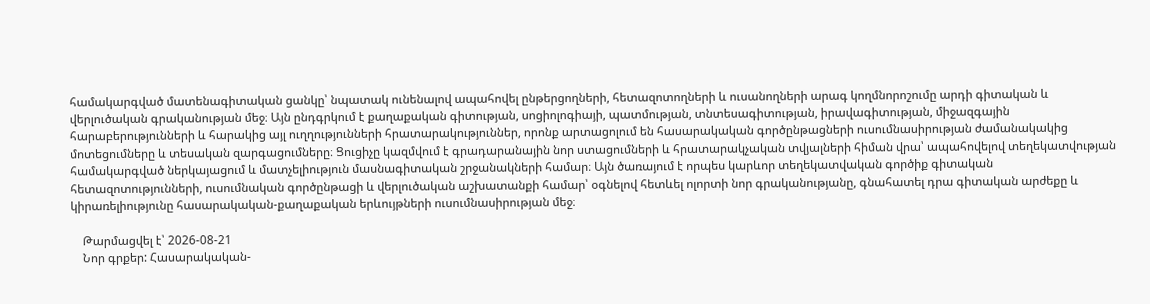համակարգված մատենագիտական ցանկը՝ նպատակ ունենալով ապահովել ընթերցողների, հետազոտողների և ուսանողների արագ կողմնորոշումը արդի գիտական և վերլուծական գրականության մեջ։ Այն ընդգրկում է քաղաքական գիտության, սոցիոլոգիայի, պատմության, տնտեսագիտության, իրավագիտության, միջազգային հարաբերությունների և հարակից այլ ուղղությունների հրատարակություններ, որոնք արտացոլում են հասարակական գործընթացների ուսումնասիրության ժամանակակից մոտեցումները և տեսական զարգացումները։ Ցուցիչը կազմվում է գրադարանային նոր ստացումների և հրատարակչական տվյալների հիման վրա՝ ապահովելով տեղեկատվության համակարգված ներկայացում և մատչելիություն մասնագիտական շրջանակների համար։ Այն ծառայում է որպես կարևոր տեղեկատվական գործիք գիտական հետազոտությունների, ուսումնական գործընթացի և վերլուծական աշխատանքի համար՝ օգնելով հետևել ոլորտի նոր գրականությանը, գնահատել դրա գիտական արժեքը և կիրառելիությունը հասարակական-քաղաքական երևույթների ուսումնասիրության մեջ։

    Թարմացվել է՝ 2026-08-21
    Նոր գրքեր: Հասարակական-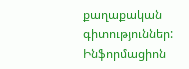քաղաքական գիտություններ: Ինֆորմացիոն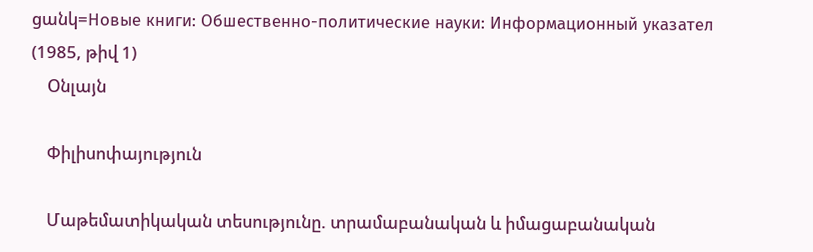ցանկ=Новые книги: Обшественно-политические науки: Информационный указател (1985, թիվ 1)
    Օնլայն

    Փիլիսոփայություն

    Մաթեմատիկական տեսությունը. տրամաբանական և իմացաբանական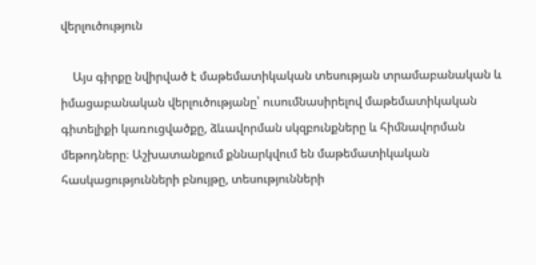վերլուծություն

    Այս գիրքը նվիրված է մաթեմատիկական տեսության տրամաբանական և իմացաբանական վերլուծությանը՝ ուսումնասիրելով մաթեմատիկական գիտելիքի կառուցվածքը, ձևավորման սկզբունքները և հիմնավորման մեթոդները։ Աշխատանքում քննարկվում են մաթեմատիկական հասկացությունների բնույթը, տեսությունների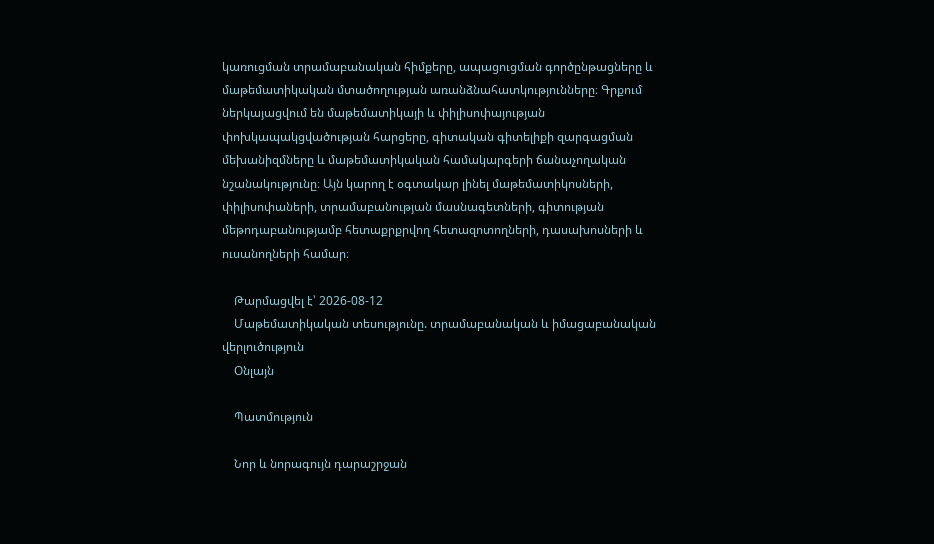կառուցման տրամաբանական հիմքերը, ապացուցման գործընթացները և մաթեմատիկական մտածողության առանձնահատկությունները։ Գրքում ներկայացվում են մաթեմատիկայի և փիլիսոփայության փոխկապակցվածության հարցերը, գիտական գիտելիքի զարգացման մեխանիզմները և մաթեմատիկական համակարգերի ճանաչողական նշանակությունը։ Այն կարող է օգտակար լինել մաթեմատիկոսների, փիլիսոփաների, տրամաբանության մասնագետների, գիտության մեթոդաբանությամբ հետաքրքրվող հետազոտողների, դասախոսների և ուսանողների համար։

    Թարմացվել է՝ 2026-08-12
    Մաթեմատիկական տեսությունը. տրամաբանական և իմացաբանական վերլուծություն
    Օնլայն

    Պատմություն

    Նոր և նորագույն դարաշրջան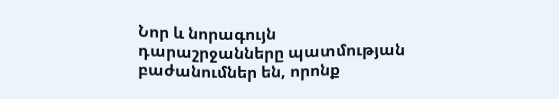Նոր և նորագույն դարաշրջանները պատմության բաժանումներ են, որոնք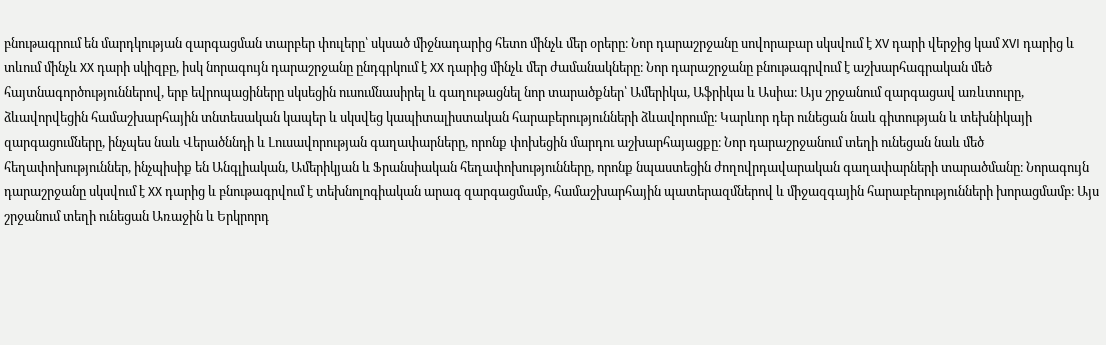բնութագրում են մարդկության զարգացման տարբեր փուլերը՝ սկսած միջնադարից հետո մինչև մեր օրերը։ Նոր դարաշրջանը սովորաբար սկսվում է XV դարի վերջից կամ XVI դարից և տևում մինչև XX դարի սկիզբը, իսկ նորագույն դարաշրջանը ընդգրկում է XX դարից մինչև մեր ժամանակները։ Նոր դարաշրջանը բնութագրվում է աշխարհագրական մեծ հայտնագործություններով, երբ եվրոպացիները սկսեցին ուսումնասիրել և գաղութացնել նոր տարածքներ՝ Ամերիկա, Աֆրիկա և Ասիա։ Այս շրջանում զարգացավ առևտուրը, ձևավորվեցին համաշխարհային տնտեսական կապեր և սկսվեց կապիտալիստական հարաբերությունների ձևավորումը։ Կարևոր դեր ունեցան նաև գիտության և տեխնիկայի զարգացումները, ինչպես նաև Վերածննդի և Լուսավորության գաղափարները, որոնք փոխեցին մարդու աշխարհայացքը։ Նոր դարաշրջանում տեղի ունեցան նաև մեծ հեղափոխություններ, ինչպիսիք են Անգլիական, Ամերիկյան և Ֆրանսիական հեղափոխությունները, որոնք նպաստեցին ժողովրդավարական գաղափարների տարածմանը։ Նորագույն դարաշրջանը սկսվում է XX դարից և բնութագրվում է տեխնոլոգիական արագ զարգացմամբ, համաշխարհային պատերազմներով և միջազգային հարաբերությունների խորացմամբ։ Այս շրջանում տեղի ունեցան Առաջին և Երկրորդ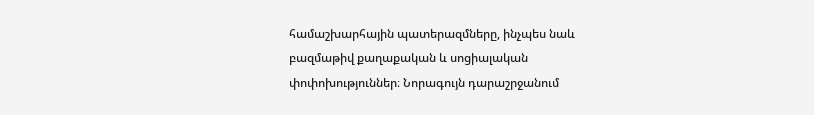համաշխարհային պատերազմները, ինչպես նաև բազմաթիվ քաղաքական և սոցիալական փոփոխություններ։ Նորագույն դարաշրջանում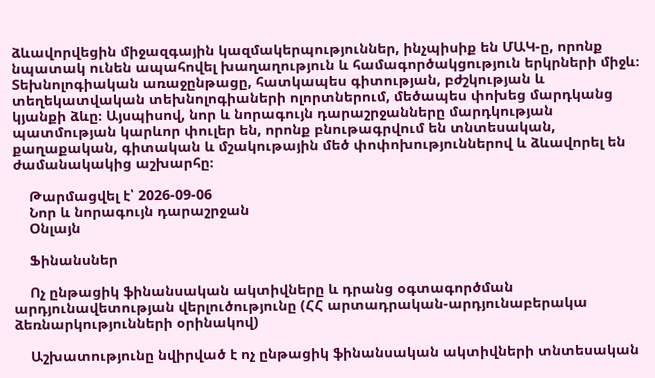ձևավորվեցին միջազգային կազմակերպություններ, ինչպիսիք են ՄԱԿ-ը, որոնք նպատակ ունեն ապահովել խաղաղություն և համագործակցություն երկրների միջև։ Տեխնոլոգիական առաջընթացը, հատկապես գիտության, բժշկության և տեղեկատվական տեխնոլոգիաների ոլորտներում, մեծապես փոխեց մարդկանց կյանքի ձևը։ Այսպիսով, նոր և նորագույն դարաշրջանները մարդկության պատմության կարևոր փուլեր են, որոնք բնութագրվում են տնտեսական, քաղաքական, գիտական և մշակութային մեծ փոփոխություններով և ձևավորել են ժամանակակից աշխարհը։

    Թարմացվել է՝ 2026-09-06
    Նոր և նորագույն դարաշրջան
    Օնլայն

    Ֆինանսներ

    Ոչ ընթացիկ ֆինանսական ակտիվները և դրանց օգտագործման արդյունավետության վերլուծությունը (ՀՀ արտադրական-արդյունաբերակա ձեռնարկությունների օրինակով)

    Աշխատությունը նվիրված է ոչ ընթացիկ ֆինանսական ակտիվների տնտեսական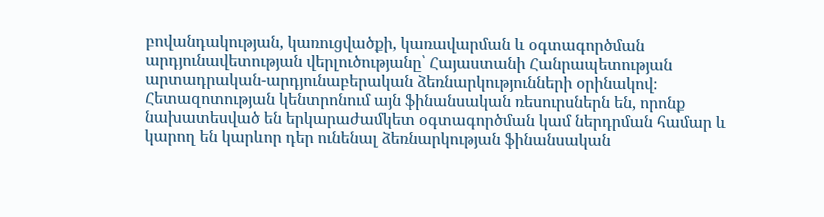բովանդակության, կառուցվածքի, կառավարման և օգտագործման արդյունավետության վերլուծությանը՝ Հայաստանի Հանրապետության արտադրական-արդյունաբերական ձեռնարկությունների օրինակով։ Հետազոտության կենտրոնում այն ֆինանսական ռեսուրսներն են, որոնք նախատեսված են երկարաժամկետ օգտագործման կամ ներդրման համար և կարող են կարևոր դեր ունենալ ձեռնարկության ֆինանսական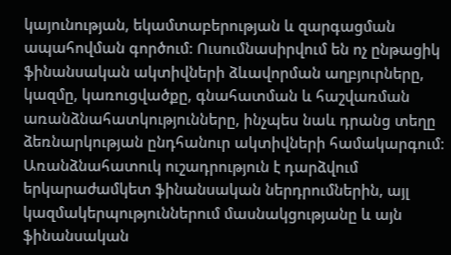կայունության, եկամտաբերության և զարգացման ապահովման գործում։ Ուսումնասիրվում են ոչ ընթացիկ ֆինանսական ակտիվների ձևավորման աղբյուրները, կազմը, կառուցվածքը, գնահատման և հաշվառման առանձնահատկությունները, ինչպես նաև դրանց տեղը ձեռնարկության ընդհանուր ակտիվների համակարգում։ Առանձնահատուկ ուշադրություն է դարձվում երկարաժամկետ ֆինանսական ներդրումներին, այլ կազմակերպություններում մասնակցությանը և այն ֆինանսական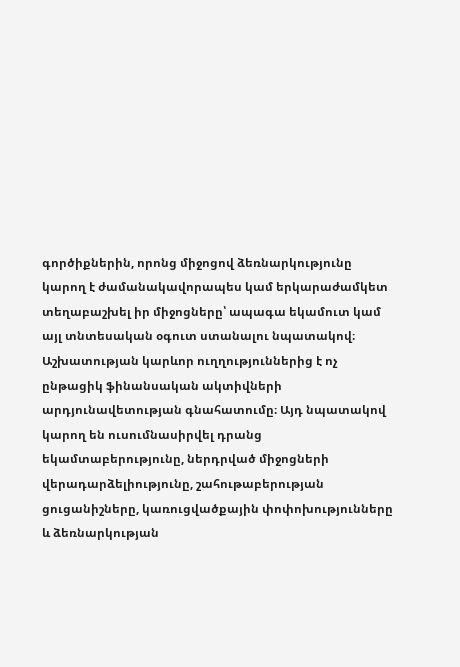գործիքներին, որոնց միջոցով ձեռնարկությունը կարող է ժամանակավորապես կամ երկարաժամկետ տեղաբաշխել իր միջոցները՝ ապագա եկամուտ կամ այլ տնտեսական օգուտ ստանալու նպատակով։ Աշխատության կարևոր ուղղություններից է ոչ ընթացիկ ֆինանսական ակտիվների արդյունավետության գնահատումը։ Այդ նպատակով կարող են ուսումնասիրվել դրանց եկամտաբերությունը, ներդրված միջոցների վերադարձելիությունը, շահութաբերության ցուցանիշները, կառուցվածքային փոփոխությունները և ձեռնարկության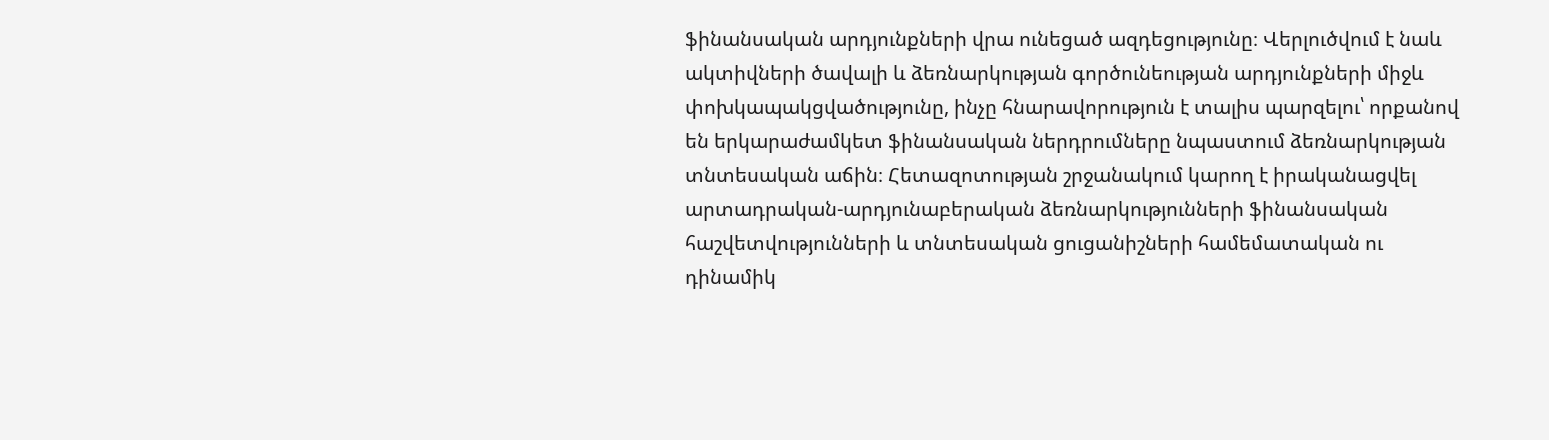ֆինանսական արդյունքների վրա ունեցած ազդեցությունը։ Վերլուծվում է նաև ակտիվների ծավալի և ձեռնարկության գործունեության արդյունքների միջև փոխկապակցվածությունը, ինչը հնարավորություն է տալիս պարզելու՝ որքանով են երկարաժամկետ ֆինանսական ներդրումները նպաստում ձեռնարկության տնտեսական աճին։ Հետազոտության շրջանակում կարող է իրականացվել արտադրական-արդյունաբերական ձեռնարկությունների ֆինանսական հաշվետվությունների և տնտեսական ցուցանիշների համեմատական ու դինամիկ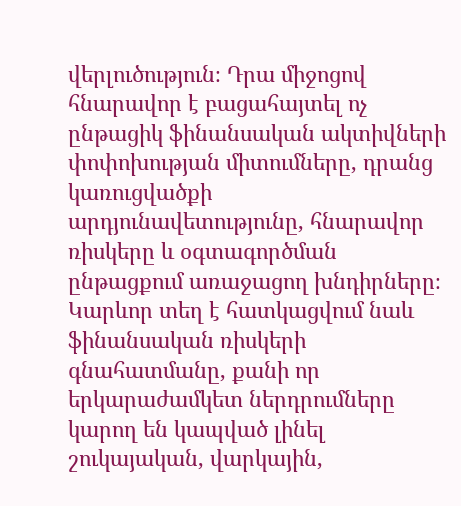վերլուծություն։ Դրա միջոցով հնարավոր է բացահայտել ոչ ընթացիկ ֆինանսական ակտիվների փոփոխության միտումները, դրանց կառուցվածքի արդյունավետությունը, հնարավոր ռիսկերը և օգտագործման ընթացքում առաջացող խնդիրները։ Կարևոր տեղ է հատկացվում նաև ֆինանսական ռիսկերի գնահատմանը, քանի որ երկարաժամկետ ներդրումները կարող են կապված լինել շուկայական, վարկային,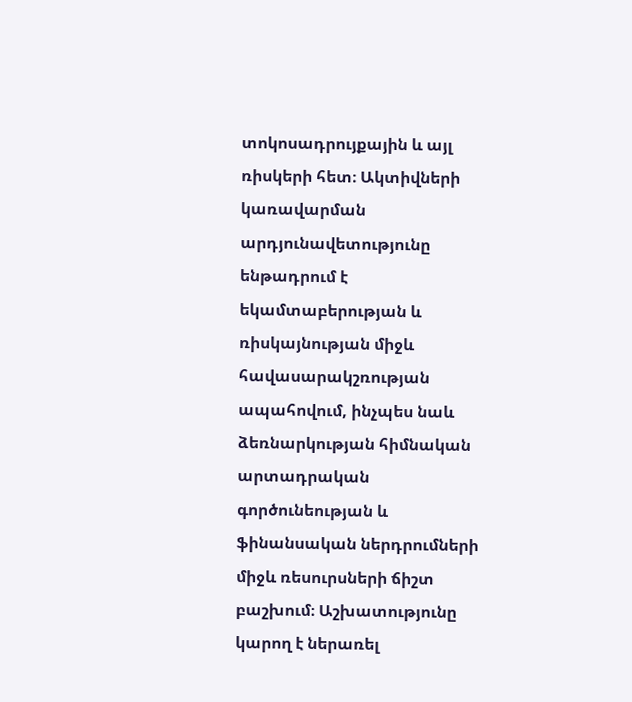տոկոսադրույքային և այլ ռիսկերի հետ։ Ակտիվների կառավարման արդյունավետությունը ենթադրում է եկամտաբերության և ռիսկայնության միջև հավասարակշռության ապահովում, ինչպես նաև ձեռնարկության հիմնական արտադրական գործունեության և ֆինանսական ներդրումների միջև ռեսուրսների ճիշտ բաշխում։ Աշխատությունը կարող է ներառել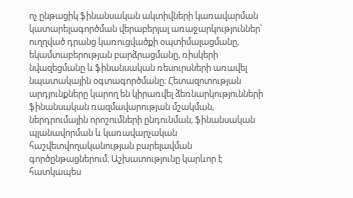ոչ ընթացիկ ֆինանսական ակտիվների կառավարման կատարելագործման վերաբերյալ առաջարկություններ՝ ուղղված դրանց կառուցվածքի օպտիմալացմանը, եկամտաբերության բարձրացմանը, ռիսկերի նվազեցմանը և ֆինանսական ռեսուրսների առավել նպատակային օգտագործմանը։ Հետազոտության արդյունքները կարող են կիրառվել ձեռնարկությունների ֆինանսական ռազմավարության մշակման, ներդրումային որոշումների ընդունման, ֆինանսական պլանավորման և կառավարչական հաշվետվողականության բարելավման գործընթացներում։ Աշխատությունը կարևոր է հատկապես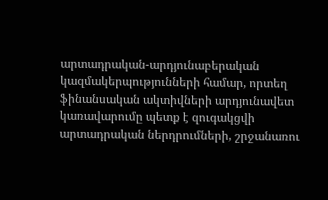արտադրական-արդյունաբերական կազմակերպությունների համար, որտեղ ֆինանսական ակտիվների արդյունավետ կառավարումը պետք է զուգակցվի արտադրական ներդրումների, շրջանառու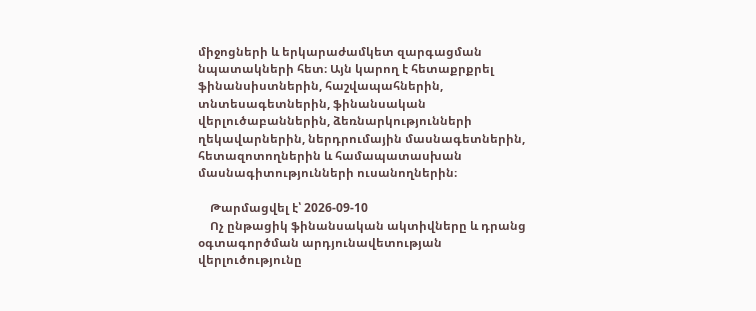միջոցների և երկարաժամկետ զարգացման նպատակների հետ։ Այն կարող է հետաքրքրել ֆինանսիստներին, հաշվապահներին, տնտեսագետներին, ֆինանսական վերլուծաբաններին, ձեռնարկությունների ղեկավարներին, ներդրումային մասնագետներին, հետազոտողներին և համապատասխան մասնագիտությունների ուսանողներին։

    Թարմացվել է՝ 2026-09-10
    Ոչ ընթացիկ ֆինանսական ակտիվները և դրանց օգտագործման արդյունավետության վերլուծությունը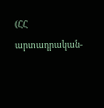(ՀՀ արտադրական-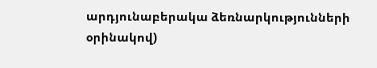արդյունաբերակա ձեռնարկությունների օրինակով)